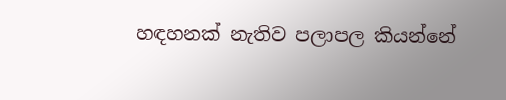හඳහනක් නැතිව පලාපල කියන්නේ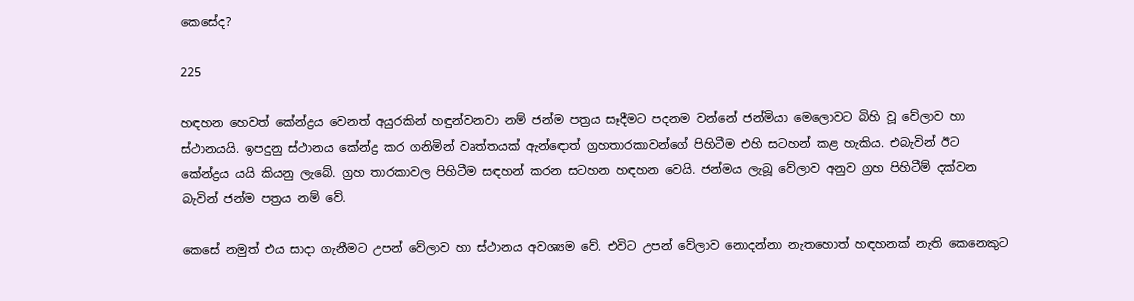කෙසේද?

225

හඳහන හෙවත් කේන්ද්‍රය වෙනත් අයුරකින් හඳුන්වනවා නම් ජන්ම පත්‍රය සෑදීමට පදනම වන්නේ ජන්මියා මෙලොවට බිහි වූ වේලාව හා ස්ථානයයි. ඉපදුනු ස්ථානය කේන්ද්‍ර කර ගනිමින් වෘත්තයක් ඇන්ඳොත් ග්‍රහතාරකාවන්ගේ පිහිටීම එහි සටහන් කළ හැකිය. එබැවින් ඊට කේන්ද්‍රය යයි කියනු ලැබේ. ග්‍රහ තාරකාවල පිහිටීම සඳහන් කරන සටහන හඳහන වෙයි. ජන්මය ලැබූ වේලාව අනුව ග්‍රහ පිහිටීම් දක්වන බැවින් ජන්ම පත්‍රය නම් වේ.

කෙසේ නමුත් එය සාදා ගැනීමට උපන් වේලාව හා ස්ථානය අවශ්‍යම වේ. එවිට උපන් වේලාව නොදන්නා නැතහොත් හඳහනක් නැති කෙනෙකුට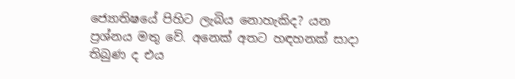ජ්‍යොතිෂයේ පිහිට ලැබිය නොහැකිද? යන ප්‍රශ්නය මතු වේ. අනෙක් අතට හඳහනක් සාදා තිබුණ ද එය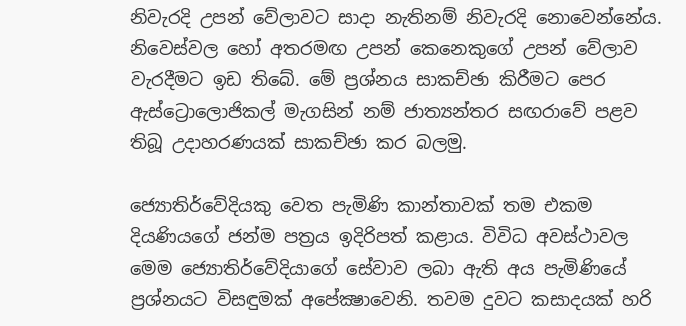නිවැරදි උපන් වේලාවට සාදා නැතිනම් නිවැරදි නොවෙන්නේය. නිවෙස්වල හෝ අතරමඟ උපන් කෙනෙකුගේ උපන් වේලාව වැරදීමට ඉඩ තිබේ. මේ ප්‍රශ්නය සාකච්ඡා කිරීමට පෙර ඇස්ට්‍රොලොජිකල් මැගසින් නම් ජාත්‍යන්තර සඟරාවේ පළව තිබූ උදාහරණයක් සාකච්ඡා කර බලමු.

ජ්‍යොතිර්වේදියකු වෙත පැමිණි කාන්තාවක් තම එකම දියණියගේ ජන්ම පත්‍රය ඉදිරිපත් කළාය. විවිධ අවස්ථාවල මෙම ජ්‍යොතිර්වේදියාගේ සේවාව ලබා ඇති අය පැමිණියේ ප්‍රශ්නයට විසඳුමක් අපේක්‍ෂාවෙනි. තවම දුවට කසාදයක් හරි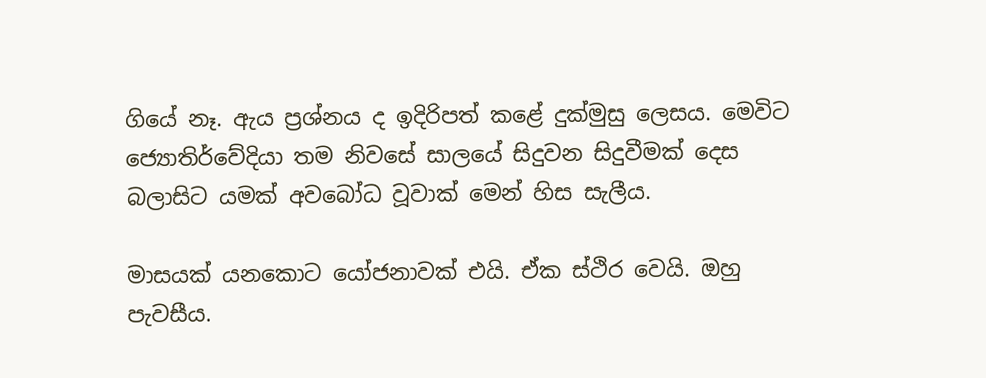ගියේ නෑ. ඇය ප්‍රශ්නය ද ඉදිරිපත් කළේ දුක්මුසු ලෙසය. මෙවිට ජ්‍යොතිර්වේදියා තම නිවසේ සාලයේ සිදුවන සිදුවීමක් දෙස බලාසිට යමක් අවබෝධ වූවාක් මෙන් හිස සැලීය.

මාසයක් යනකොට යෝජනාවක් එයි. ඒක ස්ථිර වෙයි. ඔහු පැවසීය.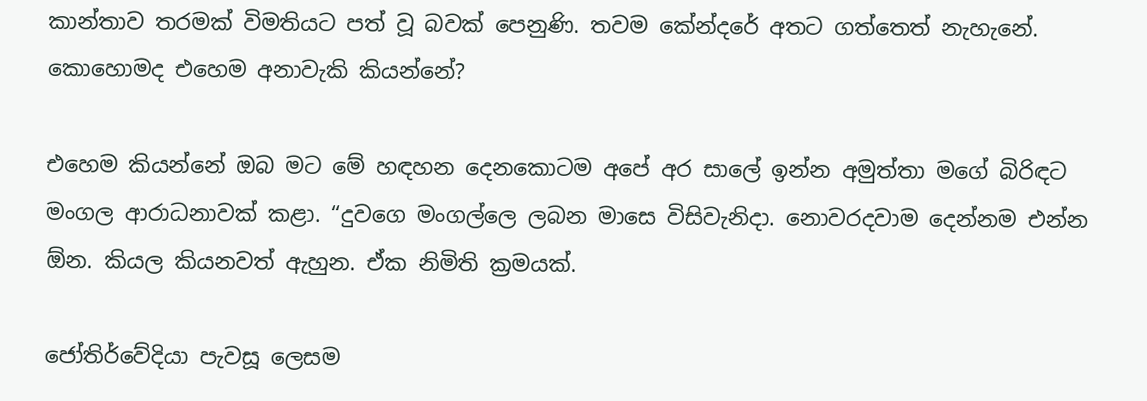කාන්තාව තරමක් විමතියට පත් වූ බවක් පෙනුණි. තවම කේන්දරේ අතට ගත්තෙත් නැහැනේ. කොහොමද එහෙම අනාවැකි කියන්නේ?

එහෙම කියන්නේ ඔබ මට මේ හඳහන දෙනකොටම අපේ අර සාලේ ඉන්න අමුත්තා මගේ බිරිඳට මංගල ආරාධනාවක් කළා. “දුවගෙ මංගල්ලෙ ලබන මාසෙ විසිවැනිදා. නොවරදවාම දෙන්නම එන්න ඕන. කියල කියනවත් ඇහුන. ඒක නිමිති ක්‍රමයක්.

ජෝතිර්වේදියා පැවසූ ලෙසම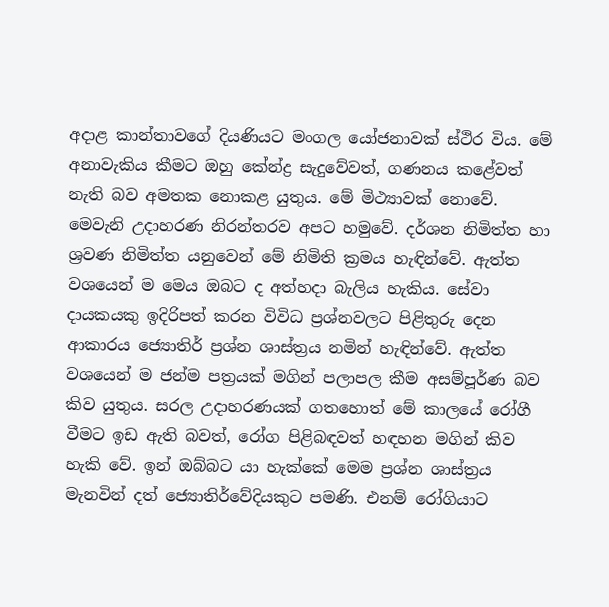අදාළ කාන්තාවගේ දියණියට මංගල යෝජනාවක් ස්ථිර විය. මේ අනාවැකිය කීමට ඔහු කේන්ද්‍ර සැදුවේවත්, ගණනය කළේවත් නැති බව අමතක නොකළ යුතුය. මේ මිථ්‍යාවක් නොවේ. මෙවැනි උදාහරණ නිරන්තරව අපට හමුවේ. දර්ශන නිමිත්ත හා ශ්‍රවණ නිමිත්ත යනුවෙන් මේ නිමිති ක්‍රමය හැඳින්වේ. ඇත්ත වශයෙන් ම මෙය ඔබට ද අත්හදා බැලිය හැකිය. සේවා දායකයකු ඉදිරිපත් කරන විවිධ ප්‍රශ්නවලට පිළිතුරු දෙන ආකාරය ජ්‍යොතිර් ප්‍රශ්න ශාස්ත්‍රය නමින් හැඳින්වේ. ඇත්ත වශයෙන් ම ජන්ම පත්‍රයක් මගින් පලාපල කීම අසම්පූර්ණ බව කිව යුතුය. සරල උදාහරණයක් ගතහොත් මේ කාලයේ රෝගී වීමට ඉඩ ඇති බවත්, රෝග පිළිබඳවත් හඳහන මගින් කිව හැකි වේ. ඉන් ඔබ්බට යා හැක්කේ මෙම ප්‍රශ්න ශාස්ත්‍රය මැනවින් දත් ජ්‍යොතිර්වේදියකුට පමණි. එනම් රෝගියාට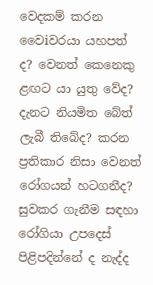වෙදකම් කරන වෛiවරයා යහපත් ද? වෙනත් කෙනෙකු ළඟට යා යුතු වේද? දැනට නියමිත බේත් ලැබී තිබේද? කරන ප්‍රතිකාර නිසා වෙනත් රෝගයන් හටගනීද? සුවකර ගැනීම සඳහා රෝගියා උපදෙස් පිළිපදින්නේ ද නැද්ද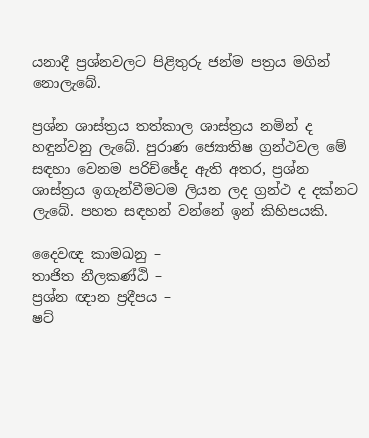යනාදී ප්‍රශ්නවලට පිළිතුරු ජන්ම පත්‍රය මගින් නොලැබේ.

ප්‍රශ්න ශාස්ත්‍රය තත්කාල ශාස්ත්‍රය නමින් ද හඳුන්වනු ලැබේ. පුරාණ ජ්‍යොතිෂ ග්‍රන්ථවල මේ සඳහා වෙනම පරිච්ඡේද ඇති අතර, ප්‍රශ්න ශාස්ත්‍රය ඉගැන්වීමටම ලියන ලද ග්‍රන්ථ ද දක්නට ලැබේ. පහත සඳහන් වන්නේ ඉන් කිහිපයකි.

දෛවඥ කාමඛනු –
තාජිත නීලකණ්ඨි –
ප්‍රශ්න ඥාන ප්‍රදීපය –
ෂට්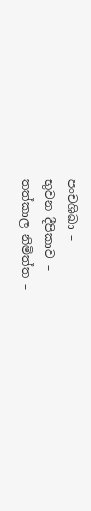පංචශිඛා –
භුවන දීපිකාව –
තත්කාල නිමිත්ත –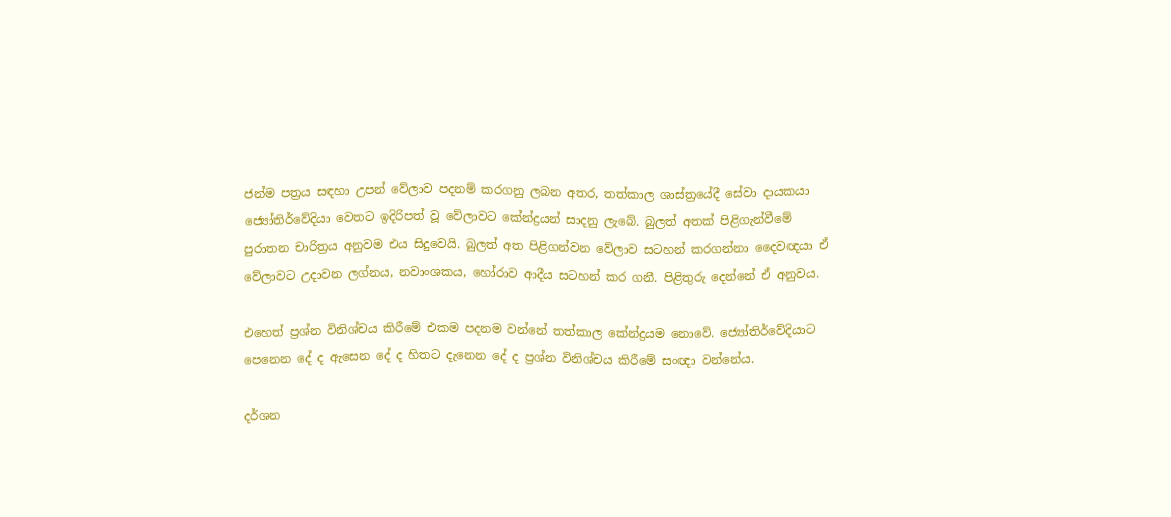ජන්ම පත්‍රය සඳහා උපන් වේලාව පදනම් කරගනු ලබන අතර, තත්කාල ශාස්ත්‍රයේදී සේවා දායකයා ජ්‍යෝතිර්වේදියා වෙතට ඉදිරිපත් වූ වේලාවට කේන්ද්‍රයන් සාදනු ලැබේ. බුලත් අතක් පිළිගැන්වීමේ පුරාතන චාරිත්‍රය අනුවම එය සිදුවෙයි. බුලත් අත පිළිගන්වන වේලාව සටහන් කරගන්නා දෛවඥයා ඒ වේලාවට උදාවන ලග්නය, නවාංශකය, හෝරාව ආදීය සටහන් කර ගනී. පිළිතුරු දෙන්නේ ඒ අනුවය.

එහෙත් ප්‍රශ්න විනිශ්චය කිරීමේ එකම පදනම වන්නේ තත්කාල කේන්ද්‍රයම නොවේ. ජ්‍යෝතිර්වේදියාට පෙනෙන දේ ද ඇසෙන දේ ද හිතට දැනෙන දේ ද ප්‍රශ්න විනිශ්චය කිරීමේ සංඥා වන්නේය.

දර්ශන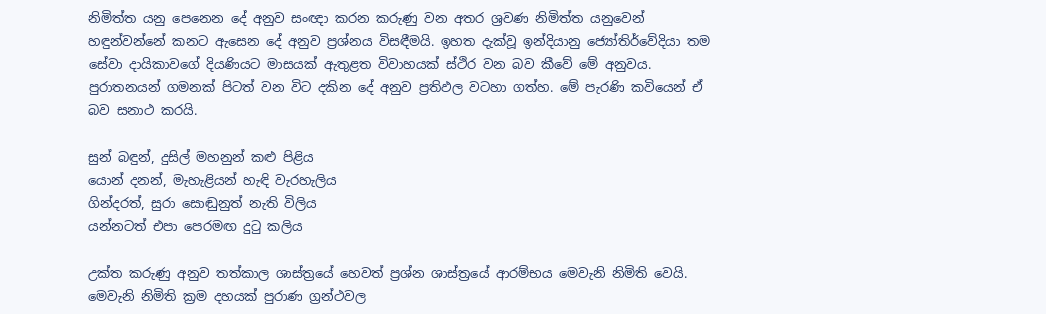නිමිත්ත යනු පෙනෙන දේ අනුව සංඥා කරන කරුණු වන අතර ශ්‍රවණ නිමිත්ත යනුවෙන් හඳුන්වන්නේ කනට ඇසෙන දේ අනුව ප්‍රශ්නය විසඳීමයි. ඉහත දැක්වූ ඉන්දියානු ජ්‍යෝතිර්වේදියා තම සේවා දායිකාවගේ දියණියට මාසයක් ඇතුළත විවාහයක් ස්ථිර වන බව කීවේ මේ අනුවය. පුරාතනයන් ගමනක් පිටත් වන විට දකින දේ අනුව ප්‍රතිඵල වටහා ගත්හ. මේ පැරණි කවියෙන් ඒ බව සනාථ කරයි.

සුන් බඳුන්, දුසිල් මහනුන් කළු පිළිය
යොන් දනන්, මැහැළියන් හැඳි වැරහැලිය
ගින්දරත්, සුරා සොඬුනුත් නැති විලිය
යන්නටත් එපා පෙරමඟ දුටු කලිය

උක්ත කරුණු අනුව තත්කාල ශාස්ත්‍රයේ හෙවත් ප්‍රශ්න ශාස්ත්‍රයේ ආරම්භය මෙවැනි නිමිති වෙයි. මෙවැනි නිමිති ක්‍රම දහයක් පුරාණ ග්‍රන්ථවල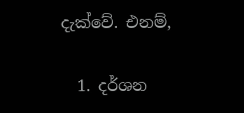දැක්වේ. එනම්,

  1. දර්ශන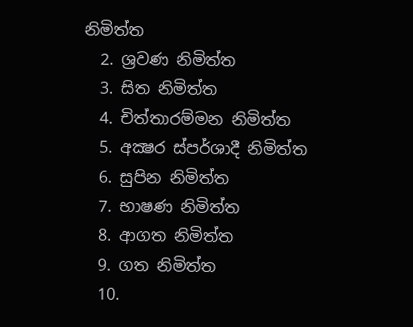නිමිත්ත
  2. ශ්‍රවණ නිමිත්ත
  3. සිත නිමිත්ත
  4. චිත්තාරම්මන නිමිත්ත
  5. අක්‍ෂර ස්පර්ශාදී නිමිත්ත
  6. සුපින නිමිත්ත
  7. භාෂණ නිමිත්ත
  8. ආගත නිමිත්ත
  9. ගත නිමිත්ත
  10.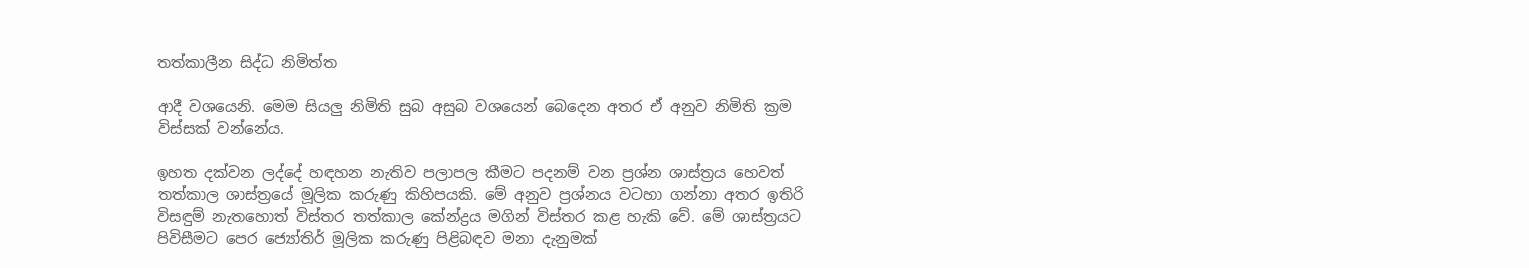තත්කාලීන සිද්ධ නිමිත්ත

ආදී වශයෙනි. මෙම සියලු නිමිති සුබ අසුබ වශයෙන් බෙදෙන අතර ඒ අනුව නිමිති ක්‍රම විස්සක් වන්නේය.

ඉහත දක්වන ලද්දේ හඳහන නැතිව පලාපල කීමට පදනම් වන ප්‍රශ්න ශාස්ත්‍රය හෙවත් තත්කාල ශාස්ත්‍රයේ මූලික කරුණු කිහිපයකි. මේ අනුව ප්‍රශ්නය වටහා ගන්නා අතර ඉතිරි විසඳුම් නැතහොත් විස්තර තත්කාල කේන්ද්‍රය මගින් විස්තර කළ හැකි වේ. මේ ශාස්ත්‍රයට පිවිසීමට පෙර ජ්‍යෝතිර් මූලික කරුණු පිළිබඳව මනා දැනුමක්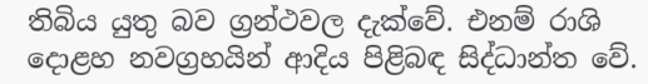තිබිය යුතු බව ග්‍රන්ථවල දැක්වේ. එනම් රාශි දොළහ නවග්‍රහයින් ආදිය පිළිබඳ සිද්ධාන්ත වේ.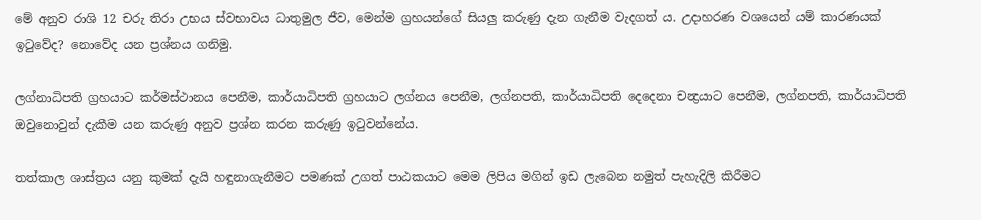මේ අනුව රාශි 12 චරු තිරා උභය ස්වභාවය ධාතුමුල ජීව, මෙන්ම ග්‍රහයන්ගේ සියලු කරුණු දැන ගැනීම වැදගත් ය. උදාහරණ වශයෙන් යම් කාරණයක් ඉටුවේද? නොවේද යන ප්‍රශ්නය ගනිමු.

ලග්නාධිපති ග්‍රහයාට කර්මස්ථානය පෙනීම, කාර්යාධිපති ග්‍රහයාට ලග්නය පෙනීම, ලග්නපති, කාර්යාධිපති දෙදෙනා චන්‍ද්‍රයාට පෙනීම, ලග්නපති, කාර්යාධිපති ඔවුනොවුන් දැකීම යන කරුණු අනුව ප්‍රශ්න කරන කරුණු ඉටුවන්නේය.

තත්කාල ශාස්ත්‍රය යනු කුමක් දැයි හඳුනාගැනීමට පමණක් උගත් පාඨකයාට මෙම ලිපිය මගින් ඉඩ ලැබෙන නමුත් පැහැදිලි කිරීමට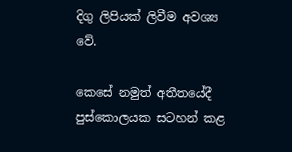දිගු ලිපියක් ලිවීම අවශ්‍ය වේ.

කෙසේ නමුත් අතීතයේදී පුස්කොලයක සටහන් කළ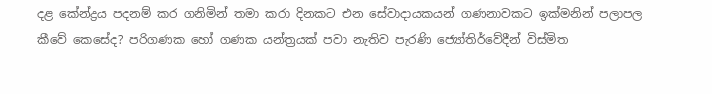දළ කේන්ද්‍රය පදනම් කර ගනිමින් තමා කරා දිනකට එන සේවාදායකයන් ගණනාවකට ඉක්මනින් පලාපල කීවේ කෙසේද? පරිගණක හෝ ගණක යන්ත්‍රයක් පවා නැතිව පැරණි ජ්‍යෝතිර්වේදීන් විස්මිත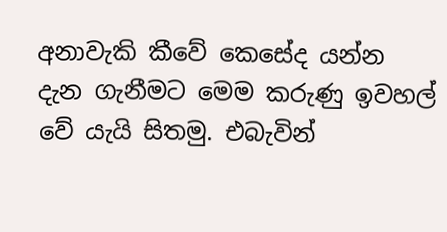අනාවැකි කීවේ කෙසේද යන්න දැන ගැනීමට මෙම කරුණු ඉවහල් වේ යැයි සිතමු. එබැවින්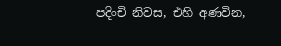පදිංචි නිවස, එහි අණවින,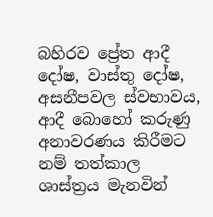බහිරව ප්‍රේත ආදී දෝෂ, වාස්තු දෝෂ, අසනීපවල ස්වභාවය, ආදී බොහෝ කරුණු අනාවරණය කිරීමට නම් තත්කාල ශාස්ත්‍රය මැනවින්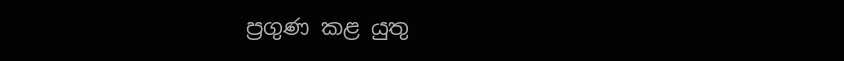ප්‍රගුණ කළ යුතු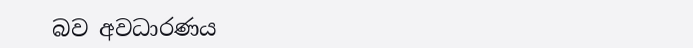බව අවධාරණය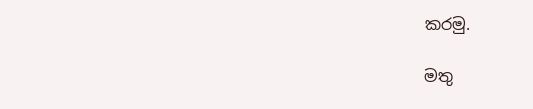කරමු.

මතු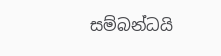සම්බන්ධයි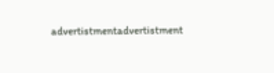advertistmentadvertistment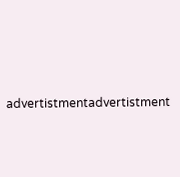advertistmentadvertistment